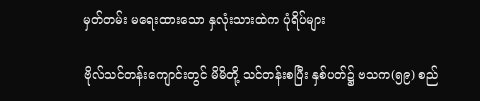မှတ်တမ်း မရေးထားသော နှလုံးသားထဲက ပုံရိပ်များ

ဗိုလ်သင်တန်းကျောင်းတွင် မိမိတို့ သင်တန်းစပြီး နှစ်ပတ်၌ ဗသက(၅၉) စည်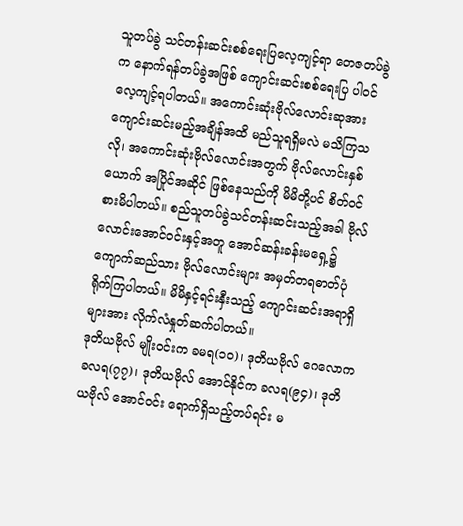သူတပ်ခွဲ သင်တန်းဆင်းစစ်ရေးပြလေ့ကျင့်ရာ တေဇတပ်ခွဲက နောက်ရန်တပ်ခွဲအဖြစ် ကျောင်းဆင်းစစ်ရေးပြ ပါ၀င် လေ့ကျင့်ရပါတယ်။ အကောင်းဆုံးဗိုလ်လောင်းဆုအား ကျောင်းဆင်းမည့်အချိန်အထိ မည်သူရရှိမလဲ မသိကြသလို၊ အကောင်းဆုံးဗိုလ်လောင်းအတွက် ဗိုလ်လောင်းနှစ်ယောက် အပြိုင်အဆိုင် ဖြစ်နေသည်ကို မိမိတို့ပင် စိတ်၀င်စားမိပါတယ်။ စည်သူတပ်ခွဲသင်တန်းဆင်းသည့်အခါ ဗိုလ်လောင်းအောင်၀င်းနှင့်အတူ အောင်ဆန်းခန်းမရှေ့၌ ကျောက်ဆည်သား ဗိုလ်လောင်းများ အမှတ်တရဓာတ်ပုံ ရိုက်ကြပါတယ်။ မိမိနှင့်ရင်းနှီးသည့် ကျောင်းဆင်းအရာရှိများအား လိုက်လံနှုတ်ဆက်ပါတယ်။
ဒုတိယဗိုလ် မျိုး၀င်းက ခမရ(၁၀)၊ ဒုတိယဗိုလ် ဂေလောက ခလရ(၇၇)၊ ဒုတိယဗိုလ် အောင်နိုင်က ခလရ(၉၄)၊ ဒုတိယဗိုလ် အောင်၀င်း ရောက်ရှိသည့်တပ်ရင်း မ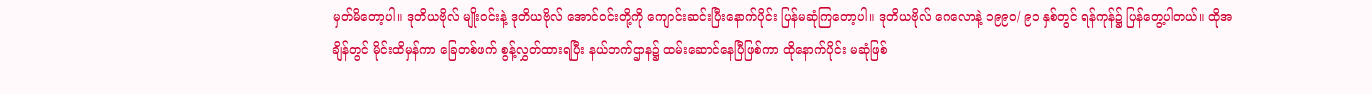မှတ်မိ‌တော့ပါ။ ဒုတိယဗိုလ် မျိုး၀င်းနဲ့ ဒုတိယဗိုလ် အောင်၀င်းတို့ကို ကျောင်းဆင်းပြီးနောက်ပိုင်း ပြန်မဆုံကြတော့ပါ။ ဒုတိယဗိုလ် ဂေလောနဲ့ ၁၉၉၀/ ၉၁ နှစ်တွင် ရန်ကုန်၌ ပြန်တွေ့ပါတယ်။ ထိုအချိန်တွင် မိုင်းထိမှန်ကာ ခြေတစ်ဖက် စွန့်လွှတ်ထားရပြီး နယ်ဘက်ဌာန၌ ထမ်းဆောင်နေပြီဖြစ်ကာ ထိုနောက်ပိုင်း မဆုံဖြစ်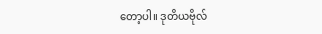တော့ပါ။ ဒုတိယဗိုလ်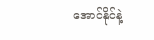အောင်နိုင်နဲ့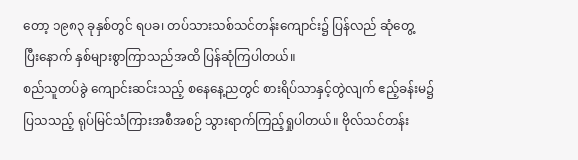တော့ ၁၉၈၃ ခုနှစ်တွင် ရပခ၊ တပ်သားသစ်သင်တန်းကျောင်း၌ ပြန်လည် ဆုံတွေ့ပြီး‌နောက် နှစ်များစွာကြာသည်အထိ ပြန်ဆုံကြပါတယ်။
စည်သူတပ်ခွဲ ကျောင်းဆင်းသည့် စနေနေ့ညတွင် စားရိပ်သာနှင့်တွဲလျက် ဧည့်ခန်းမ၌ ပြသသည့် ရုပ်မြင်သံကြားအစီအစဉ် သွားရာက်ကြည့်ရှုပါတယ်။ ဗိုလ်သင်တန်း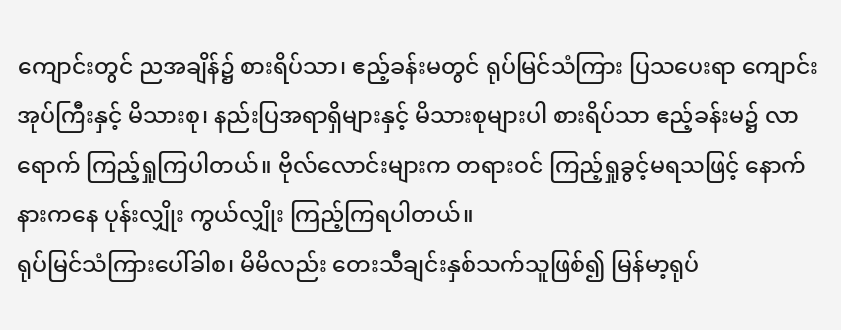ကျောင်းတွင် ညအချိန်၌ စားရိပ်သာ၊ ဧည့်ခန်းမတွင် ရုပ်မြင်သံကြား ပြသပေးရာ ကျောင်းအုပ်ကြီးနှင့် မိသားစု၊ နည်းပြအရာရှိများနှင့် မိသားစုများပါ စားရိပ်သာ ဧည့်ခန်းမ၌ လာရောက် ကြည့်ရှုကြပါတယ်။ ဗိုလ်လောင်းများက တရားဝင် ကြည့်ရှုခွင့်မရသဖြင့် နောက်နားကနေ ပုန်းလျှိုး ကွယ်လျှိုး ကြည့်ကြရပါတယ်။
ရုပ်မြင်သံကြားပေါ်ခါစ၊ မိမိလည်း တေးသီချင်းနှစ်သက်သူဖြစ်၍ မြန်မာ့ရုပ်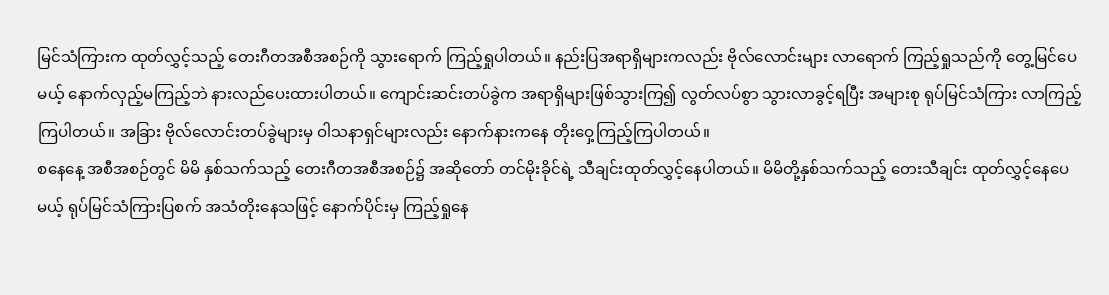မြင်သံကြားက ထုတ်လွှင့်သည့် တေးဂီတအစီအစဉ်ကို သွားရောက် ကြည့်ရှုပါတယ်။ နည်းပြအရာရှိများကလည်း ဗိုလ်လောင်းများ လာရောက် ကြည့်ရှုသည်ကို တွေ့မြင်ပေမယ့် နောက်လှည့်မကြည့်ဘဲ နားလည်ပေးထားပါတယ်။ ကျောင်းဆင်းတပ်ခွဲက အရာရှိများဖြစ်သွားကြ၍ လွတ်လပ်စွာ သွားလာခွင့်ရပြီး အများစု ရုပ်မြင်သံကြား လာကြည့်ကြပါတယ်။ အခြား ဗိုလ်လောင်းတပ်ခွဲများမှ ဝါသနာရှင်များလည်း နောက်နားကနေ တိုးဝှေ့ကြည့်ကြပါတယ်။
စနေနေ့ အစီအစဉ်တွင် မိမိ နှစ်သက်သည့် တေးဂီတအစီအစဉ်၌ အဆိုတော် တင်မိုးခိုင်ရဲ့ သီချင်းထုတ်လွှင့်နေပါတယ်။ မိမိတို့နှစ်သက်သည့် တေးသီချင်း ထုတ်လွှင့်နေပေမယ့် ရုပ်မြင်သံကြားပြစက် အသံတိုး‌နေသဖြင့် နောက်ပိုင်းမှ ကြည့်ရှုနေ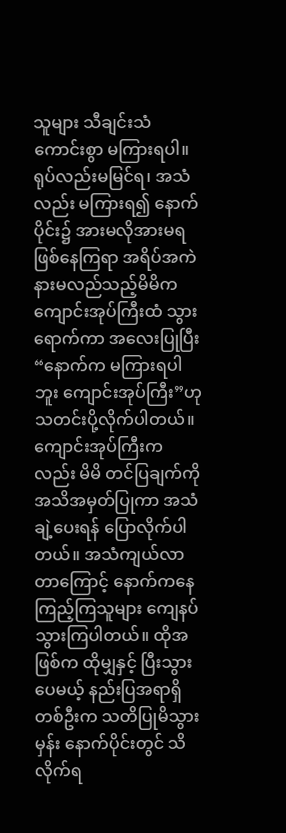သူများ သီချင်းသံ ကောင်းစွာ မကြားရပါ။ ရုပ်လည်းမမြင်ရ၊ အသံလည်း မကြားရ၍ နောက်ပိုင်း၌ အားမလိုအားမရဖြစ်နေကြရာ အရိပ်အကဲနားမလည်သည့်မိမိက ကျောင်းအုပ်ကြီးထံ သွားရောက်ကာ အလေးပြုပြီး “နောက်က မကြားရပါဘူး ကျောင်းအုပ်ကြီး”ဟု သတင်းပို့လိုက်ပါတယ်။ ကျောင်းအုပ်ကြီးကလည်း မိမိ တင်ပြချက်ကို အသိအမှတ်ပြုကာ အသံချဲ့ပေးရန် ပြောလိုက်ပါတယ်။ အသံကျယ်လာတာကြောင့် နောက်ကနေ ကြည့်ကြသူများ ကျေနပ်သွားကြပါတယ်။ ထိုအဖြစ်က ထိုမျှနှင့် ပြီးသွားပေမယ့် နည်းပြအရာရှိတစ်ဦးက သတိပြုမိသွားမှန်း နောက်ပိုင်းတွင် သိလိုက်ရ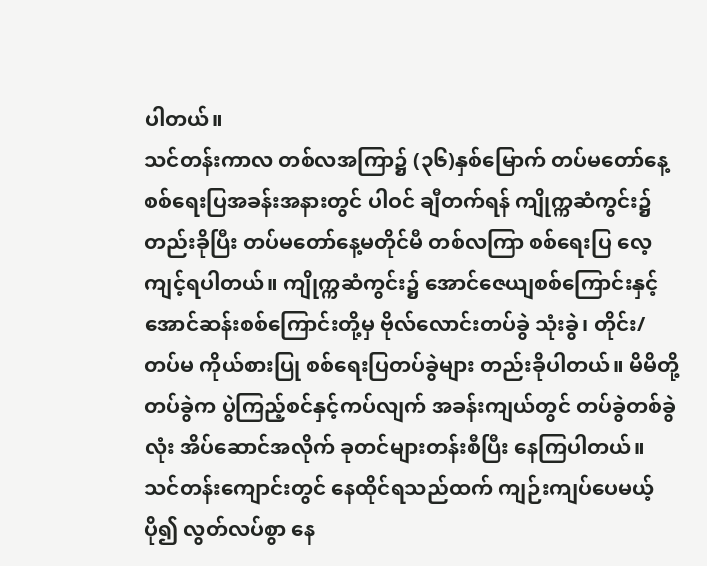ပါတယ်။
သင်တန်းကာလ တစ်လအကြာ၌ (၃၆)နှစ်မြောက် တပ်မတော်နေ့ စစ်ရေးပြအခန်းအနားတွင် ပါဝင် ချီတက်ရန် ကျိုက္ကဆံကွင်း၌ တည်းခိုပြီး တပ်မတော်နေ့မတိုင်မီ တစ်လကြာ စစ်ရေးပြ လေ့ကျင့်ရပါတယ်။ ကျိုက္ကဆံကွင်း၌ အောင်ဇေယျစစ်ကြောင်းနှင့် အောင်ဆန်းစစ်ကြောင်းတို့မှ ဗိုလ်လောင်းတပ်ခွဲ သုံးခွဲ၊ တိုင်း/တပ်မ ကိုယ်စားပြု စစ်ရေးပြတပ်ခွဲများ တည်းခိုပါတယ်။ မိမိတို့တပ်ခွဲက ပွဲကြည့်စင်နှင့်ကပ်လျက် အခန်းကျယ်တွင် တပ်ခွဲတစ်ခွဲလုံး အိပ်ဆောင်အလိုက် ခုတင်များတန်းစီပြီး နေကြပါတယ်။ သင်တန်းကျောင်းတွင် နေထိုင်ရသည်ထက် ကျဉ်းကျပ်ပေမယ့် ပို၍ လွတ်လပ်စွာ နေ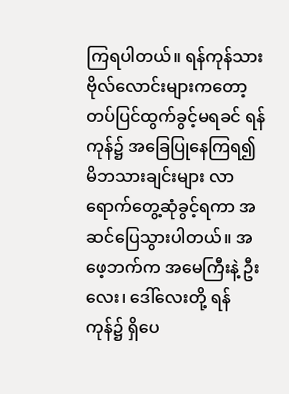ကြရပါတယ်။ ရန်ကုန်သား ဗိုလ်လောင်းများကတော့ တပ်ပြင်ထွက်ခွင့်မရခင် ရန်ကုန်၌ အခြေပြုနေကြရ၍ မိဘသားချင်းများ လာရောက်တွေ့ဆုံခွင့်ရကာ အဆင်ပြေသွားပါတယ်။ အဖေ့ဘက်က အမေကြီးနဲ့ ဦးလေး၊ ဒေါ်လေးတို့ ရန်ကုန်၌ ရှိပေ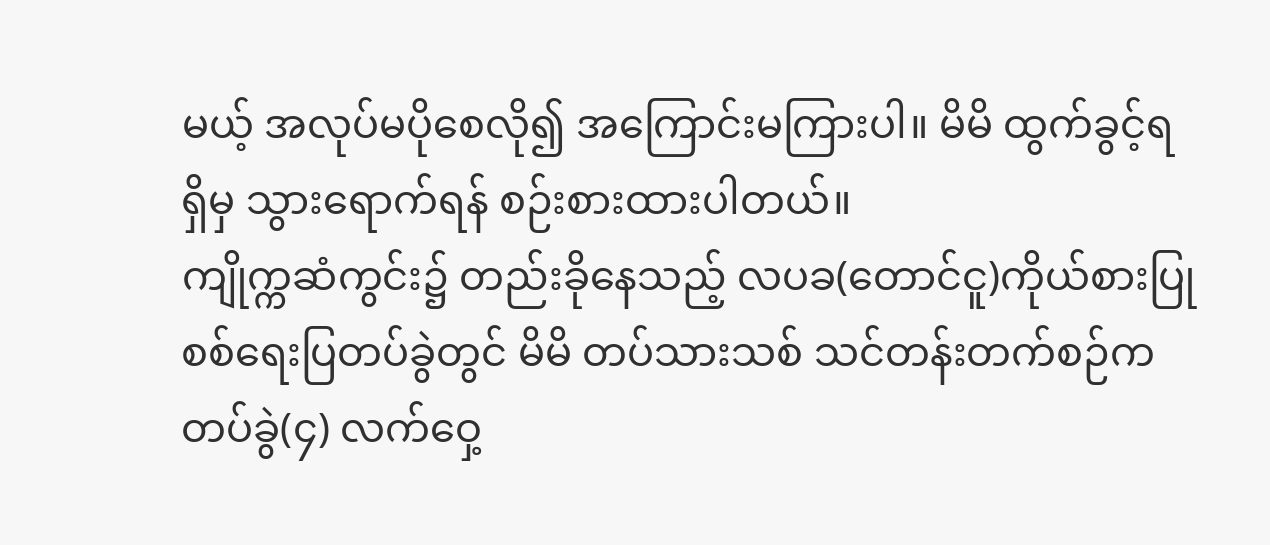မယ့် အလုပ်မပိုစေလို၍ အကြောင်းမကြားပါ။ မိမိ ထွက်ခွင့်ရရှိမှ သွားရောက်ရန် စဉ်းစားထားပါတယ်။
ကျိုက္ကဆံကွင်း၌ တည်းခိုနေသည့် လပခ(တောင်ငူ)ကိုယ်စားပြု စစ်ရေးပြတပ်ခွဲတွင် မိမိ တပ်သားသစ် သင်တန်းတက်စဉ်က တပ်ခွဲ(၄) လက်ဝှေ့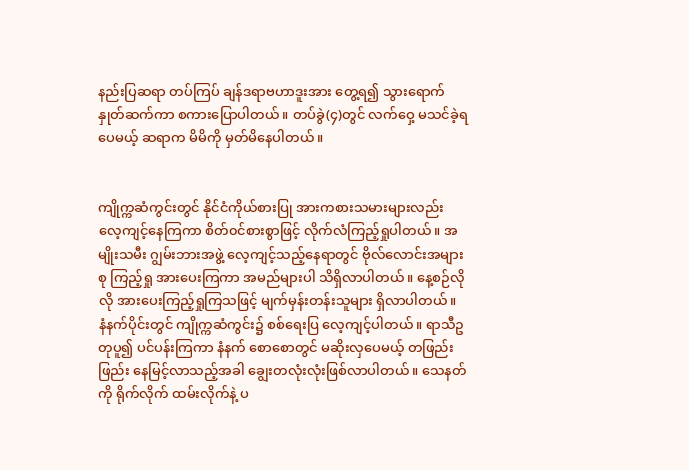နည်းပြဆရာ တပ်ကြပ် ချန်ဒရာဗဟာဒူးအား တွေ့ရ၍ သွားရောက် နှုတ်ဆက်ကာ စကားပြောပါတယ်။ တပ်ခွဲ(၄)တွင် လက်ဝှေ့ မသင်ခဲ့ရပေမယ့် ဆရာက မိမိကို မှတ်မိနေပါတယ်။


ကျိုက္ကဆံကွင်းတွင် နိုင်ငံကိုယ်စားပြု အားကစားသမားများလည်း လေ့ကျင့်နေကြကာ စိတ်၀င်စားစွာဖြင့် လိုက်လံကြည့်ရှုပါတယ်။ အမျိုးသမီး ဂျွမ်းဘားအဖွဲ့ လေ့ကျင့်သည့်နေရာတွင် ဗိုလ်လောင်းအများစု ကြည့်ရှု အားပေးကြကာ အမည်များပါ သိရှိလာပါတယ်။ နေ့စဉ်လိုလို အားပေးကြည့်ရှုကြသဖြင့် မျက်မှန်းတန်းသူများ ရှိလာပါတယ်။
နံနက်ပိုင်းတွင် ကျိုက္ကဆံကွင်း၌ စစ်ရေးပြ လေ့ကျင့်ပါတယ်။ ရာသီဥတုပူ၍ ပင်ပန်းကြကာ နံနက် စောစောတွင် မဆိုးလှပေမယ့် တဖြည်းဖြည်း နေမြင့်လာသည့်အခါ ချွေးတလုံးလုံးဖြစ်လာပါတယ်။ သေနတ်ကို ရိုက်လိုက် ထမ်းလိုက်နဲ့ ပ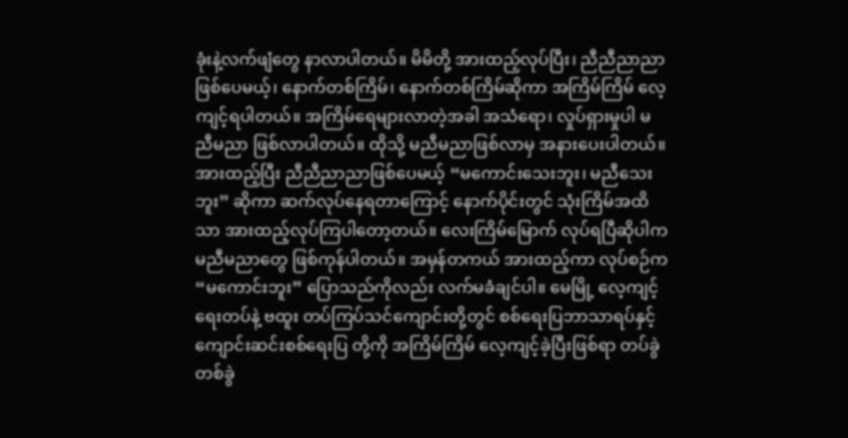ခုံးနဲ့လက်ဖျံတွေ နာလာပါတယ်။ မိမိတို့ အားထည့်လုပ်ပြီး၊ ညီညီညာညာ ဖြစ်ပေမယ့်၊ နောက်တစ်ကြိမ်၊ နောက်တစ်ကြိမ်ဆိုကာ အကြိမ်ကြိမ် လေ့ကျင့်ရပါတယ်။ အကြိမ်ရေများလာတဲ့အခါ အသံ‌ရော၊ လှုပ်ရှားမှုပါ မညီမညာ ဖြစ်လာပါတယ်။ ထိုသို့ မညီမညာဖြစ်လာမှ အနားပေးပါတယ်။
အားထည့်ပြီး ညီညီညာညာဖြစ်ပေမယ့် “မကောင်းသေးဘူး၊ မညီသေးဘူး” ဆိုကာ ဆက်လုပ်နေရတာကြောင့် နောက်ပိုင်းတွင် သုံးကြိမ်အထိသာ အားထည့်လုပ်ကြပါတော့တယ်။ လေးကြိမ်မြောက် လုပ်ရပြီဆိုပါက မညီမညာတွေ ဖြစ်ကုန်ပါတယ်။ အမှန်တကယ် အားထည့်ကာ လုပ်စဉ်က “မကောင်းဘူး” ပြောသည်ကိုလည်း လက်မခံချင်ပါ။ မေမြို့ လေ့ကျင့်ရေးတပ်နဲ့ ဗထူး တပ်ကြပ်သင်ကျောင်းတို့တွင် စစ်ရေးပြဘာသာရပ်နှင့် ကျောင်းဆင်းစစ်ရေးပြ တို့ကို အကြိမ်ကြိမ် လေ့ကျင့်ခဲ့ပြီးဖြစ်ရာ တပ်ခွဲတစ်ခွဲ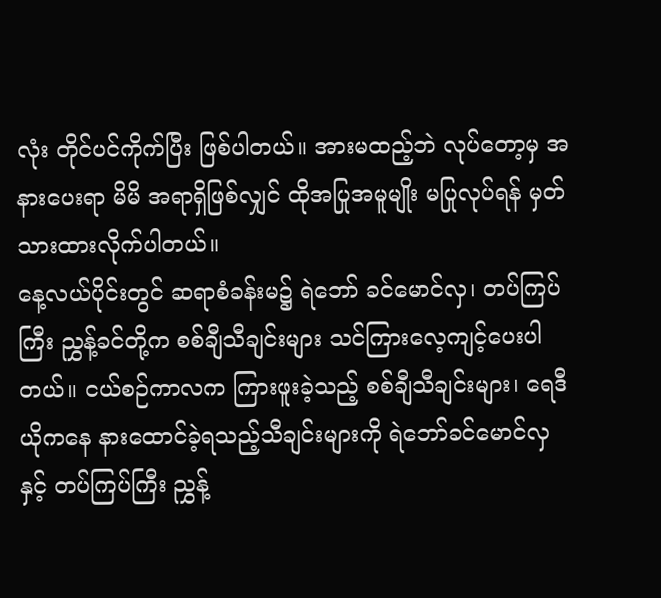လုံး တိုင်ပင်ကိုက်ပြီး ဖြစ်ပါတယ်။ အားမထည့်ဘဲ လုပ်တော့မှ အနားပေးရာ မိမိ အရာရှိဖြစ်လျှင် ထိုအပြုအမူမျိုး မပြုလုပ်ရန် မှတ်သားထားလိုက်ပါတယ်။
နေ့လယ်ပိုင်းတွင် ဆရာစံခန်းမ၌ ရဲဘော် ခင်မောင်လှ၊ တပ်ကြပ်ကြီး ညွှန့်ခင်တို့က စစ်ချီသီချင်းများ သင်ကြားလေ့ကျင့်ပေးပါတယ်။ ငယ်စဉ်ကာလက ကြားဖူးခဲ့သည့် စစ်ချီသီချင်းများ၊ ရေဒီယိုကနေ နားထောင်ခဲ့ရသည့်သီချင်းများကို ရဲဘော်ခင်မောင်လှနှင့် တပ်ကြပ်ကြီး ညွှန့်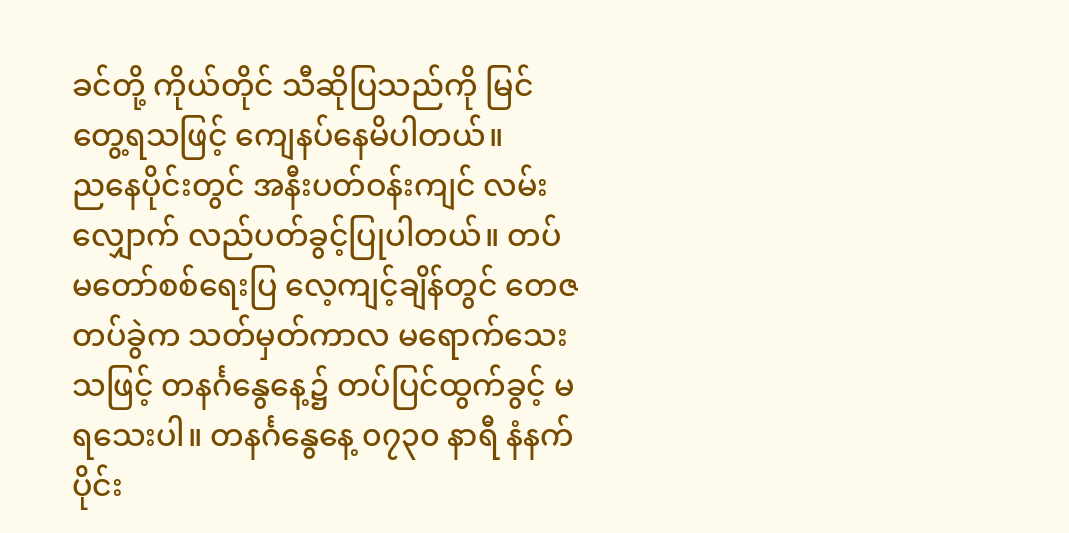ခင်တို့ ကိုယ်တိုင် သီဆိုပြသည်ကို မြင်တွေ့ရသဖြင့် ကျေနပ်နေမိပါတယ်။
ညနေပိုင်းတွင် အနီးပတ်ဝန်းကျင် လမ်းလျှောက် လည်ပတ်ခွင့်ပြုပါတယ်။ တပ်မတော်စစ်ရေးပြ လေ့ကျင့်ချိန်တွင် တေဇတပ်ခွဲက သတ်မှတ်ကာလ မရောက်သေးသဖြင့် တနင်္ဂနွေနေ့၌ တပ်ပြင်ထွက်ခွင့် မရသေးပါ။ တနင်္ဂနွေနေ့ ၀၇၃၀ နာရီ နံနက်ပိုင်း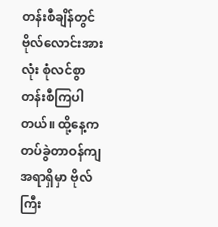တန်းစီချိန်တွင် ဗိုလ်လောင်းအားလုံး စုံလင်စွာ တန်းစီကြပါတယ်။ ထို့နေ့က တပ်ခွဲတာဝန်ကျအရာရှိမှာ ဗိုလ်ကြီး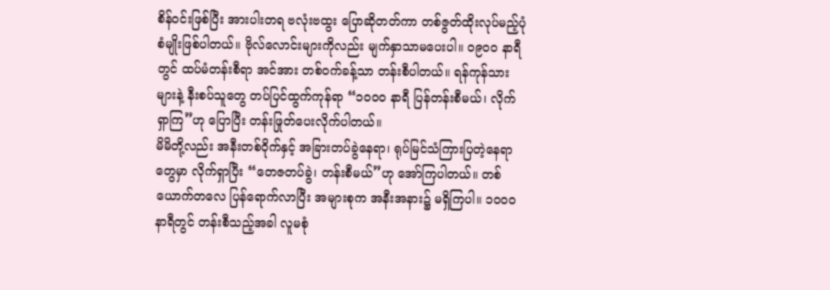စိန်ဝင်းဖြစ်ပြီး အားပါးတရ ဗလုံးဗထွး ပြောဆိုတတ်ကာ တစ်ဇွတ်ထိုးလုပ်မည့်ပုံစံမျိုးဖြစ်ပါတယ်။ ဗိုလ်လောင်းများကိုလည်း မျက်နှာသာမပေးပါ။ ၀၉၀၀ နာရီတွင် ထပ်မံတန်းစီရာ အင်အား တစ်ဝက်ခန့်သာ တန်းစီပါတယ်။ ရန်ကုန်သားများနဲ့ နီးစပ်သူတွေ တပ်ပြင်ထွက်ကုန်ရာ “၁၀၀၀ နာရီ ပြန်တန်းစီမယ်၊ လိုက်ရှာကြ”ဟု ပြောပြီး တန်းဖြုတ်ပေးလိုက်ပါတယ်။
မိမိတို့လည်း အနီးတစ်ဝိုက်နှင့် အခြားတပ်ခွဲနေရာ၊ ရုပ်မြင်သံကြားပြတဲ့နေရာတွေမှာ လိုက်ရှာပြီး “တေဇတပ်ခွဲ၊ တန်းစီမယ်”ဟု အော်ကြပါတယ်။ တစ်ယောက်တလေ ပြန်ရောက်လာပြီး အများစုက အနီးအနား၌ မရှိကြပါ။ ၁၀၀၀ နာရီတွင် တန်းစီသည့်အခါ လူမစုံ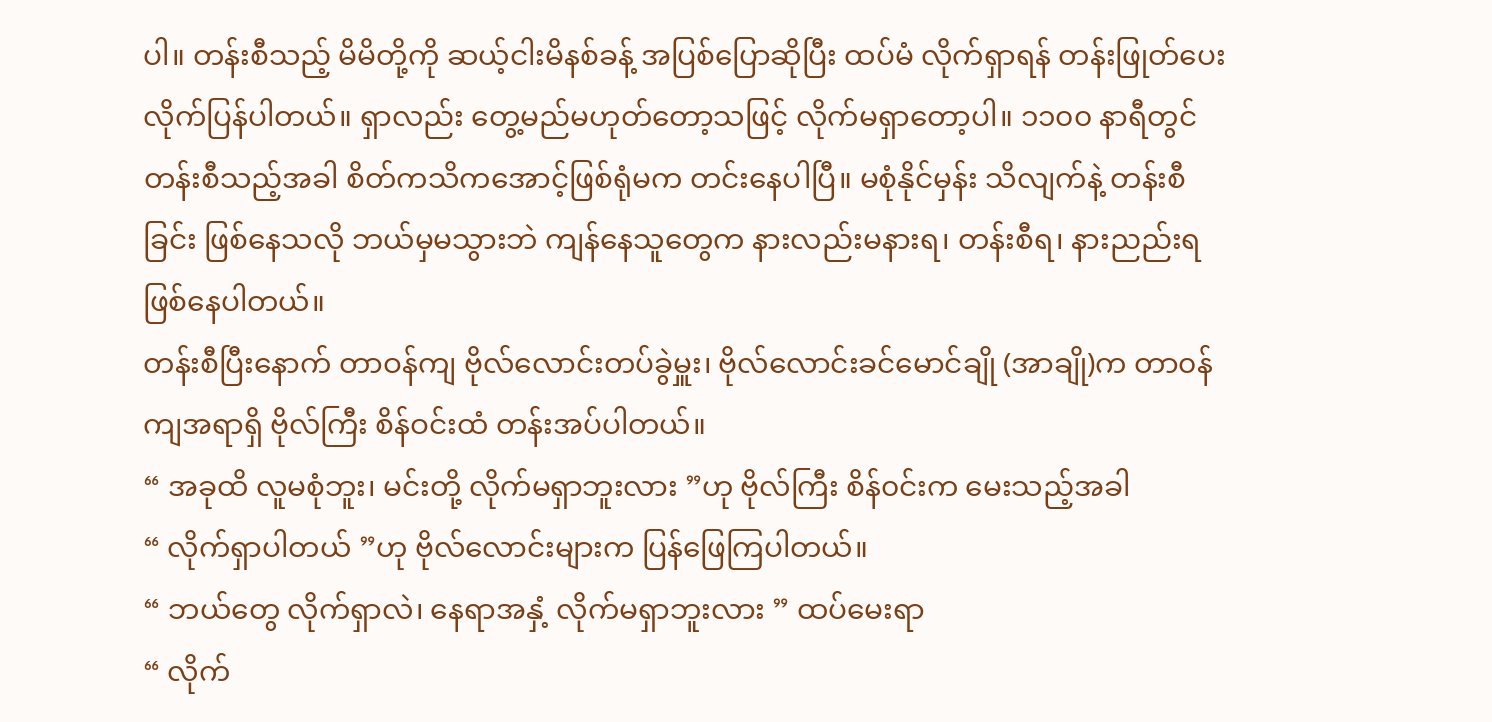ပါ။ တန်းစီသည့် မိမိတို့ကို ဆယ့်ငါးမိနစ်ခန့် အပြစ်ပြောဆိုပြီး ထပ်မံ လိုက်ရှာရန် တန်းဖြုတ်ပေးလိုက်ပြန်ပါတယ်။ ရှာလည်း တွေ့မည်မဟုတ်တော့သဖြင့် လိုက်မရှာတော့ပါ။ ၁၁၀၀ နာရီတွင် တန်းစီသည့်အခါ စိတ်ကသိကအောင့်ဖြစ်ရုံမက တင်းနေပါပြီ။ မစုံနိုင်မှန်း သိလျက်နဲ့ တန်းစီခြင်း ဖြစ်နေသလို ဘယ်မှမသွားဘဲ ကျန်နေသူတွေက နားလည်းမနားရ၊ တန်းစီရ၊ နားညည်းရဖြစ်နေပါတယ်။
တန်းစီပြီးနောက် တာဝန်ကျ ဗိုလ်လောင်းတပ်ခွဲမှူး၊ ဗိုလ်လောင်းခင်မောင်ချို (အာချို)က တာ၀န်ကျအရာရှိ ဗိုလ်ကြီး စိန်ဝင်းထံ တန်းအပ်ပါတယ်။
“ အခုထိ လူမစုံဘူး၊ မင်းတို့ လိုက်မရှာဘူးလား ”ဟု ဗိုလ်ကြီး စိန်၀င်းက မေးသည့်အခါ
“ လိုက်ရှာပါတယ် ”ဟု ဗိုလ်လောင်းများက ပြန်ဖြေကြပါတယ်။
“ ဘယ်တွေ လိုက်ရှာလဲ၊ နေရာအနှံ့ လိုက်မရှာဘူးလား ” ထပ်မေးရာ
“ လိုက်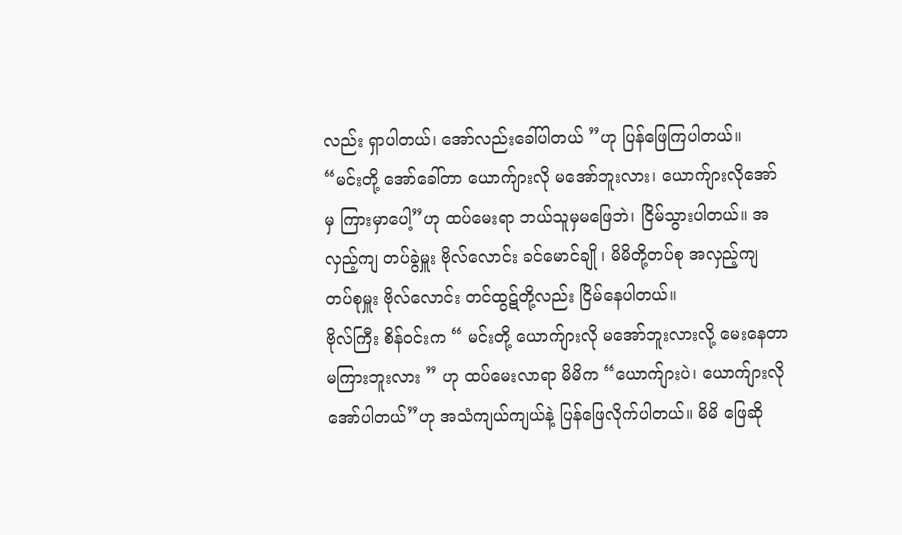လည်း ရှာပါတယ်၊ အော်လည်းခေါ်ပါတယ် ”ဟု ပြန်ဖြေကြပါတယ်။
“မင်းတို့ အော်ခေါ်တာ ယောက်ျားလို မအော်ဘူးလား၊ ယောက်ျားလိုအော်မှ ကြားမှာပေါ့”ဟု ထပ်မေးရာ ဘယ်သူမှမဖြေဘဲ၊ ငြိမ်သွားပါတယ်။ အလှည့်ကျ တပ်ခွဲမှူး ဗိုလ်လောင်း ခင်မောင်ချို ၊ မိမိတို့တပ်စု အလှည့်ကျ တပ်စုမှူး ဗိုလ်လောင်း တင်ထွဋ်တို့လည်း ငြိမ်နေပါတယ်။
ဗိုလ်ကြီး စိန်ဝင်းက “ မင်းတို့ ယောက်ျားလို မအော်ဘူးလားလို့ မေးနေတာ မကြားဘူးလား ” ဟု ထပ်မေးလာရာ မိမိက “ယောက်ျားပဲ၊ ယောက်ျားလို အော်ပါတယ်”ဟု အသံကျယ်ကျယ်နဲ့ ပြန်ဖြေလိုက်ပါတယ်။ မိမိ ဖြေဆို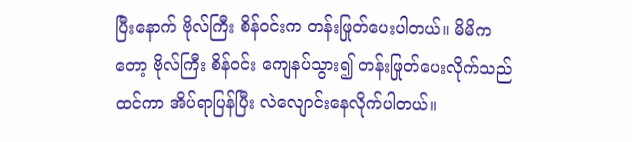ပြီးနောက် ဗိုလ်ကြီး စိန်ဝင်းက တန်းဖြုတ်ပေးပါတယ်။ မိမိကတော့ ဗိုလ်ကြီး စိန်၀င်း ကျေနပ်သွား၍ တန်းဖြုတ်ပေးလိုက်သည်ထင်ကာ အိပ်ရာပြန်ပြီး လဲ‌လျောင်း‌နေလိုက်ပါတယ်။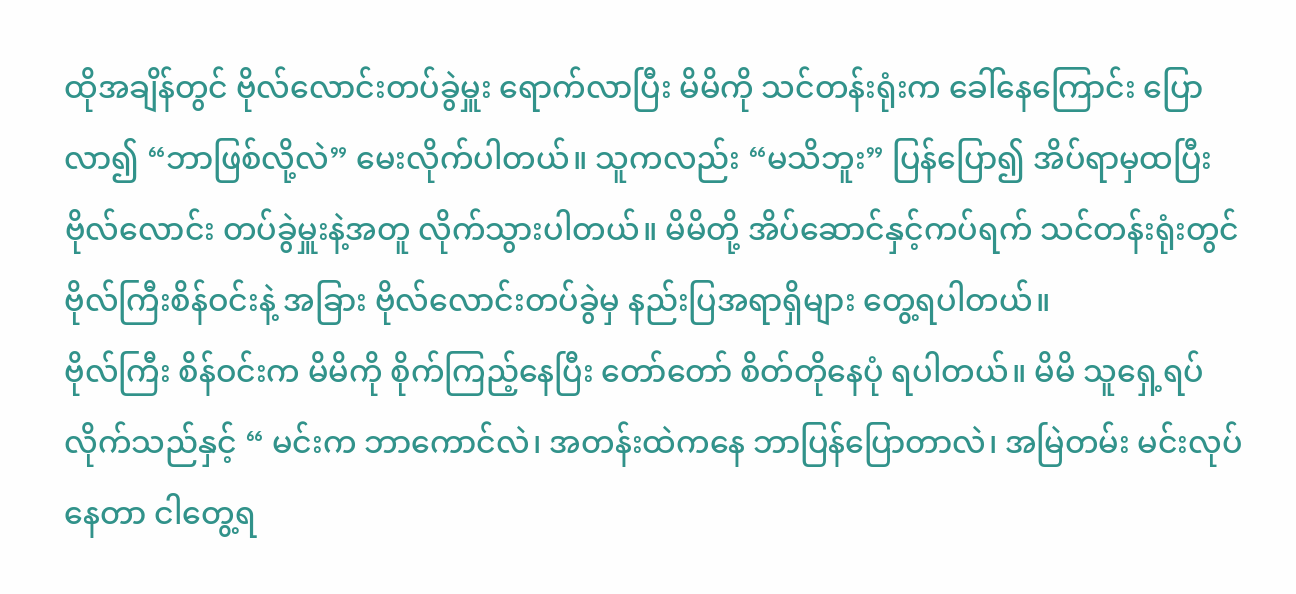ထိုအချိန်တွင် ဗိုလ်လောင်းတပ်ခွဲမှူး ရောက်လာပြီး မိမိကို သင်တန်းရုံးက ခေါ်နေကြောင်း ပြောလာ၍ “ဘာဖြစ်လို့လဲ” မေးလိုက်ပါတယ်။ သူကလည်း “မသိဘူး” ပြန်ပြော၍ အိပ်ရာမှထပြီး ဗိုလ်လောင်း တပ်ခွဲမှူးနဲ့အတူ လိုက်သွားပါတယ်။ မိမိတို့ အိပ်ဆောင်နှင့်ကပ်ရက် သင်တန်းရုံးတွင် ဗိုလ်ကြီးစိန်ဝင်းနဲ့ အခြား ဗိုလ်လောင်းတပ်ခွဲမှ နည်းပြအရာရှိများ တွေ့ရပါတယ်။
ဗိုလ်ကြီး စိန်ဝင်းက မိမိကို စိုက်ကြည့်နေပြီး တော်တော် စိတ်တိုနေပုံ ရပါတယ်။ မိမိ သူရှေ့ရပ်လိုက်သည်နှင့် “ မင်းက ဘာကောင်လဲ၊ အတန်းထဲကနေ ဘာပြန်ပြောတာလဲ၊ အမြဲတမ်း မင်းလုပ်နေတာ ငါတွေ့ရ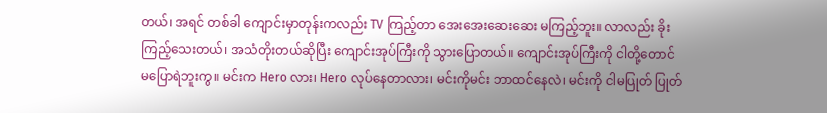တယ်၊ အရင် တစ်ခါ ကျောင်းမှာတုန်းကလည်း TV ကြည့်တာ အေးအေးဆေးဆေး မကြည့်ဘူး။ လာလည်း ခိုးကြည့်သေးတယ်၊ အသံတိုးတယ်ဆိုပြီး ကျောင်းအုပ်ကြီးကို သွားပြောတယ်။ ကျောင်းအုပ်ကြီးကို ငါတို့တောင် မပြောရဲဘူးကွ။ မင်းက Hero လား၊ Hero လုပ်နေတာလား၊ မင်းကိုမင်း ဘာထင်နေလဲ၊ မင်းကို ငါမပြုတ် ပြုတ်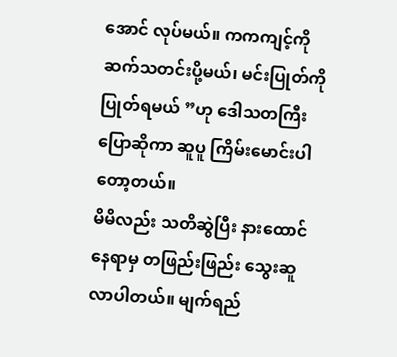အောင် လုပ်မယ်။ ကကကျင့်ကို ဆက်သတင်းပို့မယ်၊ မင်းပြုတ်ကို ပြုတ်ရမယ် ”ဟု ဒေါသတကြီး ပြောဆိုကာ ဆူပူ ကြိမ်းမောင်းပါတော့တယ်။
မိမိလည်း သတိဆွဲပြီး နားထောင်နေရာမှ တဖြည်းဖြည်း သွေးဆူလာပါတယ်။ မျက်ရည်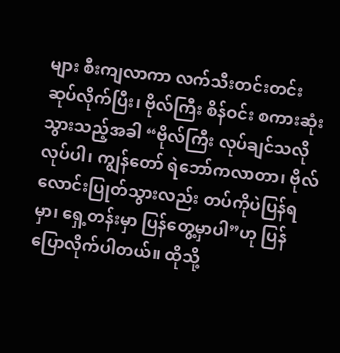များ စီးကျလာကာ လက်သီးတင်းတင်း ဆုပ်လိုက်ပြီး၊ ဗိုလ်ကြီး စိန်ဝင်း စကားဆုံးသွားသည့်အခါ “ဗိုလ်ကြီး လုပ်ချင်သလို လုပ်ပါ၊ ကျွန်တော် ရဲဘော်ကလာတာ၊ ဗိုလ်လောင်းပြုတ်သွားလည်း တပ်ကိုပဲပြန်ရမှာ၊ ရှေ့တန်းမှာ ပြန်တွေ့မှာပါ”ဟု ပြန်ပြောလိုက်ပါတယ်။ ထိုသို့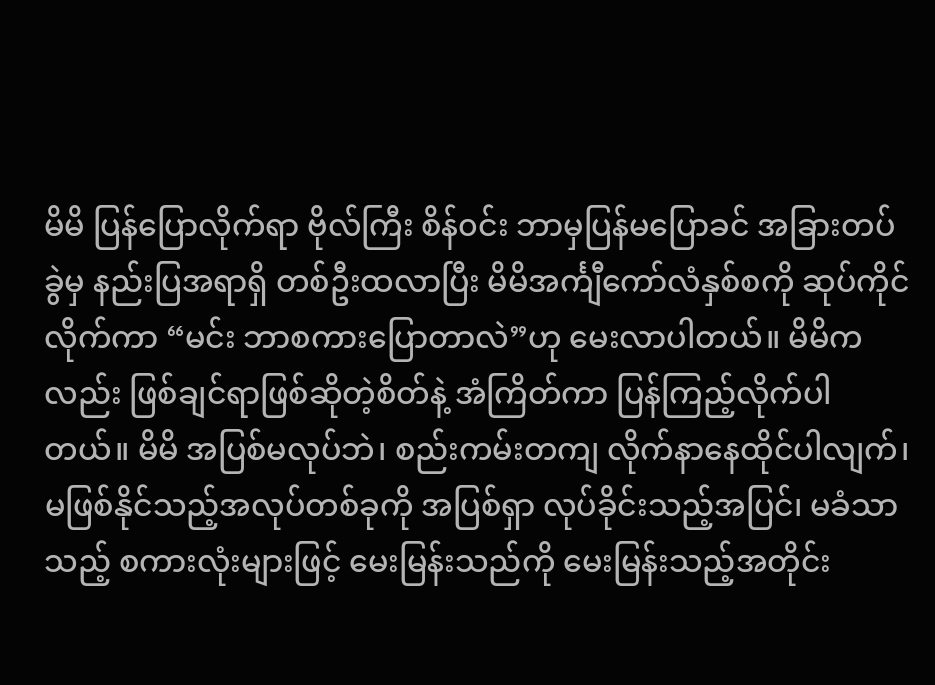မိမိ ပြန်ပြောလိုက်ရာ ဗိုလ်ကြီး စိန်၀င်း ဘာမှပြန်မပြောခင် အခြားတပ်ခွဲမှ နည်းပြအရာရှိ တစ်ဦးထလာပြီး မိမိအင်္ကျီကော်လံနှစ်စကို ဆုပ်ကိုင်လိုက်ကာ “မင်း ဘာစကားပြောတာလဲ”ဟု မေးလာပါတယ်။ မိမိကလည်း ဖြစ်ချင်ရာဖြစ်ဆိုတဲ့စိတ်နဲ့ အံကြိတ်ကာ ပြန်ကြည့်လိုက်ပါတယ်။ မိမိ အပြစ်မလုပ်ဘဲ၊ စည်းကမ်းတကျ လိုက်နာနေထိုင်ပါလျက်၊ မဖြစ်နိုင်သည့်အလုပ်တစ်ခုကို အပြစ်ရှာ လုပ်ခိုင်းသည့်အပြင်၊ မခံသာသည့် စကားလုံးများဖြင့် မေးမြန်းသည်ကို မေးမြန်းသည့်အတိုင်း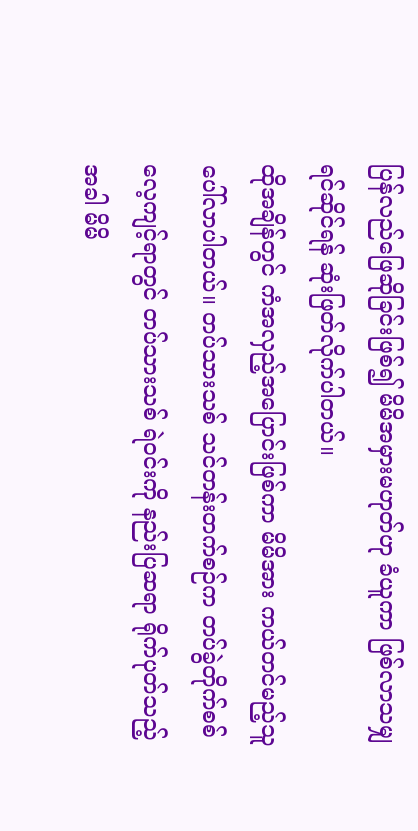ပြန်လည်ဖြေဆိုခြင်းဖြစ်၍ မိမိအမှားမဟုတ်ဟု ခံယူကာ ဖြစ်လာသမျှ ရင်ဆိုင်ရန် ဆုံးဖြတ်လိုက်ပါတယ်။
ထိုအချိန်တွင် ကံအလှည့်အပြောင်းဖြစ်ကာ မိမိအား ကယ်တင်မည့်သူ ပေါ်လာပါတယ်။ တပ်သားသစ် သင်တန်းတက်စဉ်က တပ်ခွဲတိုက်စစ် လေ့ကျင့်ရာတွင် တပ်သားသစ် ရဲဝင်းကို နည်းပြဆရာ ရိုက်ပုတ်သည့်အခါ မိမိ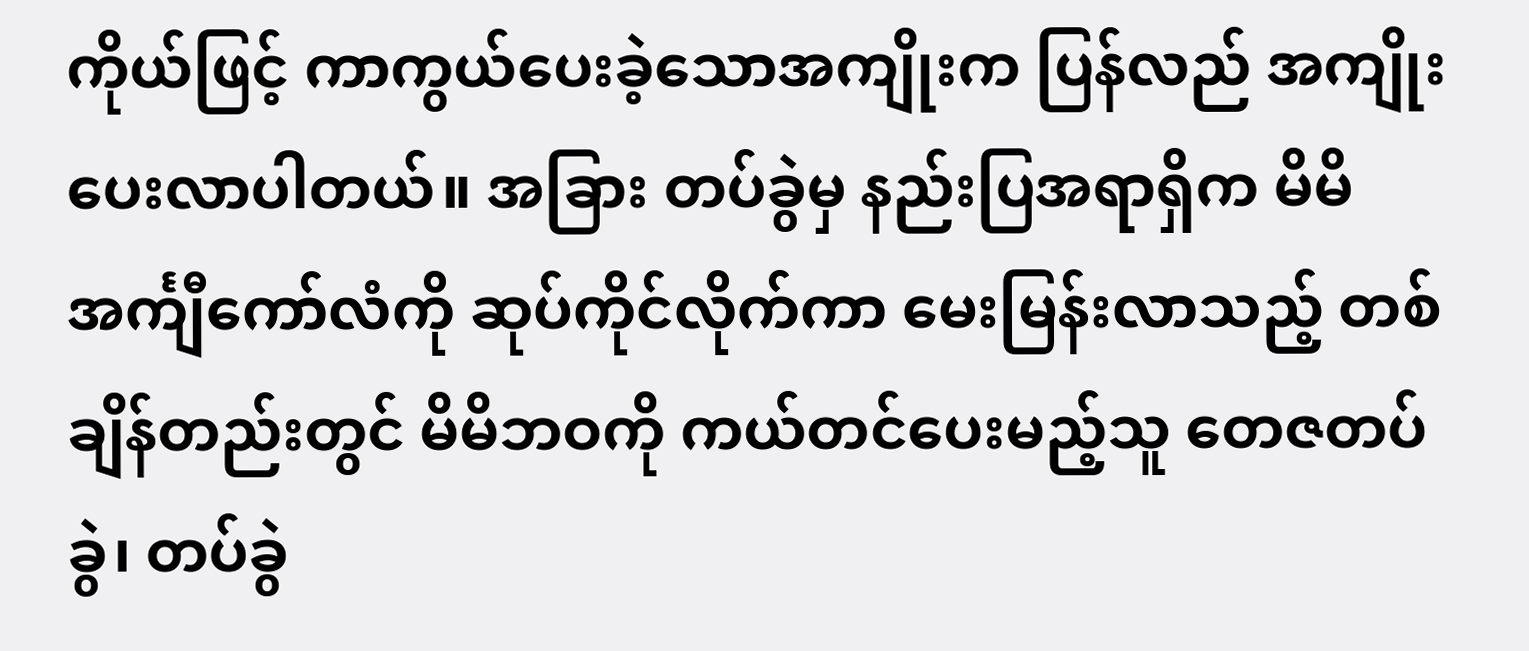ကိုယ်ဖြင့် ကာကွယ်ပေးခဲ့သောအကျိုးက ပြန်လည် အကျိုးပေးလာပါတယ်။ အခြား တပ်ခွဲမှ နည်းပြအရာရှိက မိမိအင်္ကျီကော်လံကို ဆုပ်ကိုင်လိုက်ကာ မေးမြန်းလာသည့် တစ်ချိန်တည်းတွင် မိမိဘဝကို ကယ်တင်ပေးမည့်သူ တေဇတပ်ခွဲ၊ တပ်ခွဲ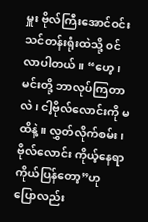မှူး ဗိုလ်ကြီးအောင်ဝင်း သင်တန်းရုံးထဲသို့ ၀င်လာပါတယ်။ “ဟေ့၊ မင်းတို့ ဘာလုပ်ကြတာလဲ၊ ငါ့ဗိုလ်လောင်းကို မထိနဲ့။ လွှတ်လိုက်စမ်း၊ ဗိုလ်လောင်း ကိုယ့်နေရာ ကိုယ်ပြန်တော့”ဟု ပြောလည်း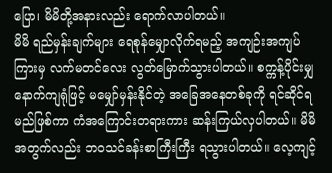ပြော၊ မိမိတို့အနားလည်း ရောက်လာပါတယ်။
မိမိ ရည်မှန်းချက်များ ရေစုန်မျှောလိုက်ရမည့် အကျဉ်းအကျပ်ကြားမှ လက်မတင်လေး လွတ်မြောက်သွားပါတယ်။ စက္ကန့်ပိုင်းမျှ နောက်ကျရုံဖြင့် မမျှော်မှန်းနိုင်တဲ့ အခြေအနေတစ်ခုကို ရင်ဆိုင်ရမည်ဖြစ်ကာ ကံအကြောင်းတရားကား ဆန်းကြယ်လှပါတယ်။ မိမိ အတွက်လည်း ဘဝသင်ခန်းစာကြီးကြီး ရသွားပါတယ်။ လေ့ကျင့်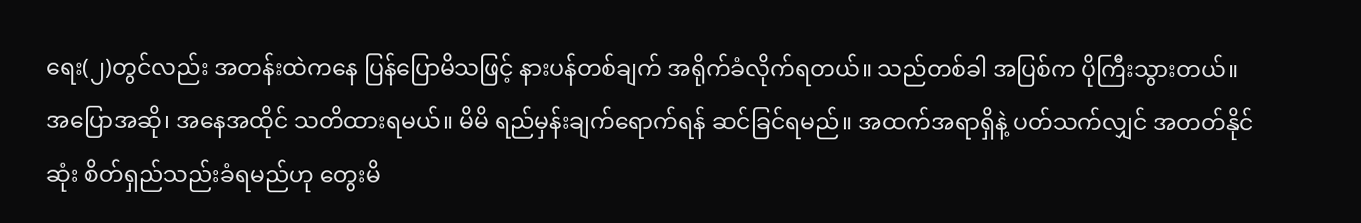ရေး(၂)တွင်လည်း အတန်းထဲကနေ ပြန်ပြောမိသဖြင့် နားပန်တစ်ချက် အရိုက်ခံလိုက်ရတယ်။ သည်တစ်ခါ အပြစ်က ပိုကြီးသွားတယ်။ အပြောအဆို၊ အနေအထိုင် သတိထားရမယ်။ မိမိ ရည်မှန်းချက်ရောက်ရန် ဆင်ခြင်ရမည်။ အထက်အရာရှိနဲ့ ပတ်သက်လျှင် အတတ်နိုင်ဆုံး စိတ်ရှည်သည်းခံရမည်ဟု တွေးမိ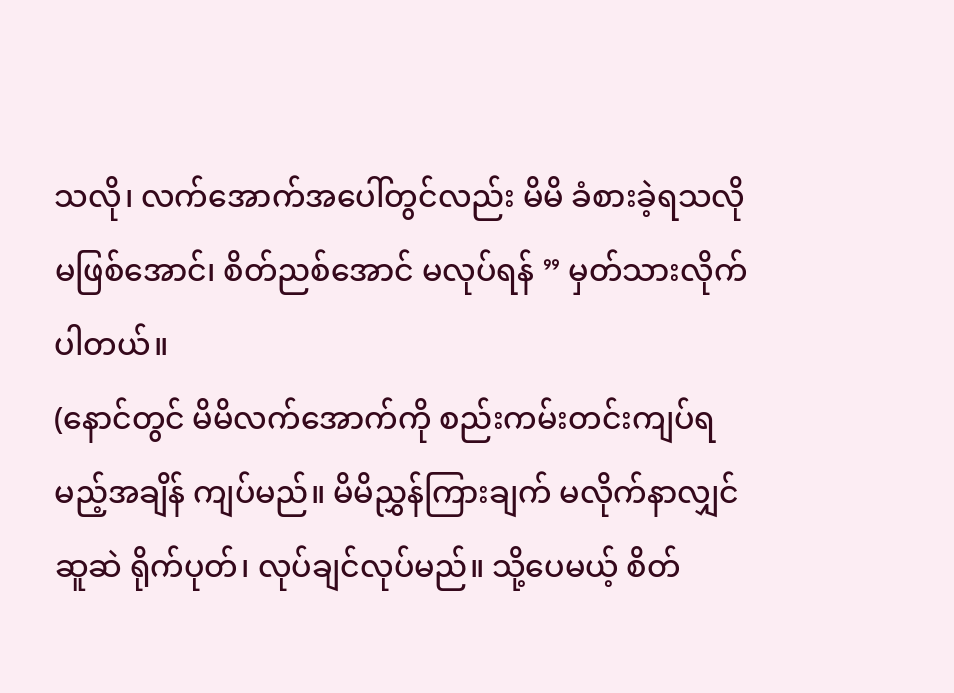သလို၊ လက်အောက်အပေါ်တွင်လည်း မိမိ ခံစားခဲ့ရသလို မဖြစ်အောင်၊ စိတ်ညစ်အောင် မလုပ်ရန် ” မှတ်သားလိုက်ပါတယ်။
(နောင်တွင် မိမိလက်အောက်ကို စည်းကမ်းတင်းကျပ်ရမည့်အချိန် ကျပ်မည်။ မိမိညွှန်ကြားချက် မလိုက်နာလျှင် ဆူဆဲ ရိုက်ပုတ်၊ လုပ်ချင်လုပ်မည်။ သို့ပေမယ့် စိတ်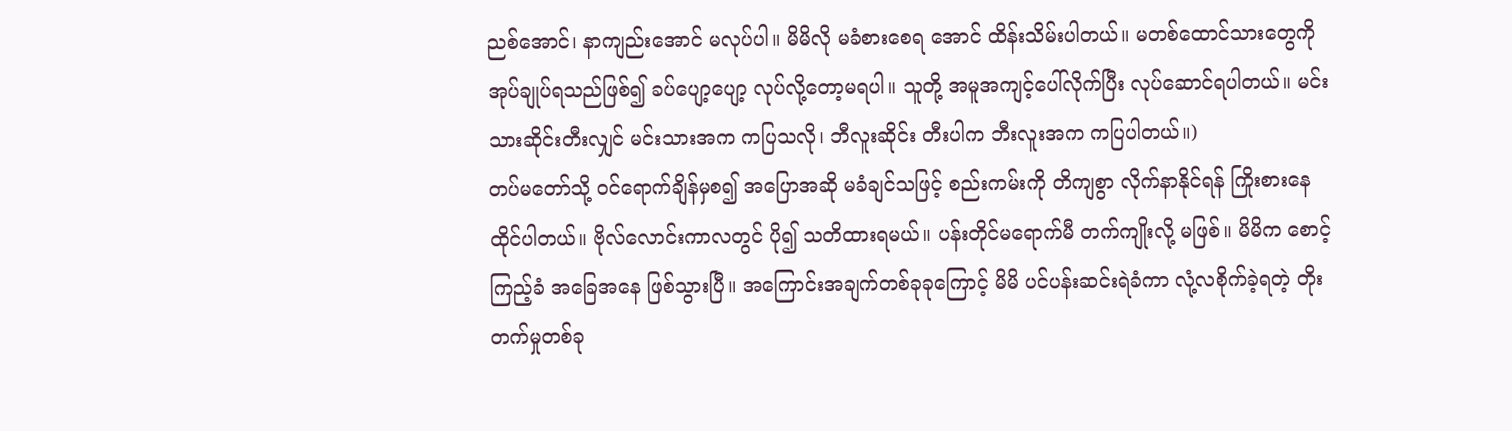ညစ်အောင်၊ နာကျည်းအောင် မလုပ်ပါ။ မိမိလို မခံစားစေရ အောင် ထိန်းသိမ်းပါတယ်။ မတစ်ထောင်သားတွေကို အုပ်ချုပ်ရသည်ဖြစ်၍ ခပ်ပျော့ပျော့ လုပ်လို့တော့မရပါ။ သူတို့ အမူအကျင့်ပေါ်လိုက်ပြီး လုပ်ဆောင်ရပါတယ်။ မင်းသားဆိုင်းတီးလျှင် မင်းသားအက ကပြသလို၊ ဘီလူးဆိုင်း တီးပါက ဘီးလူးအက ကပြပါတယ်။)
တပ်မတော်သို့ ၀င်ရောက်ချိန်မှစ၍ အပြောအဆို မခံချင်သဖြင့် စည်းကမ်းကို တိကျစွာ လိုက်နာနိုင်ရန် ကြိုးစားနေထိုင်ပါတယ်။ ဗိုလ်လောင်းကာလတွင် ပို၍ သတိထားရမယ်။ ပန်းတိုင်မရောက်မီ တက်ကျိုးလို့ မဖြစ်။ မိမိက စောင့်ကြည့်ခံ အခြေအနေ ဖြစ်သွားပြီ။ အကြောင်းအချက်တစ်ခုခုကြောင့် မိမိ ပင်ပန်းဆင်းရဲခံကာ လုံ့လစိုက်ခဲ့ရတဲ့ တိုးတက်မှုတစ်ခု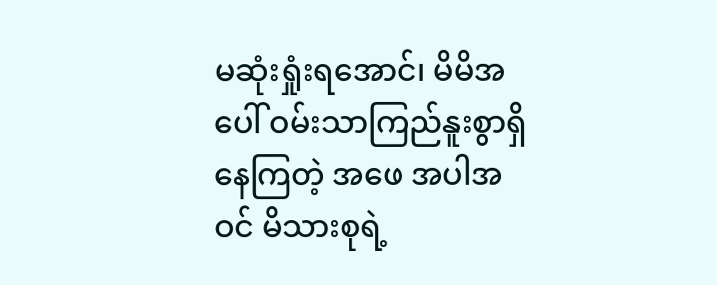မဆုံးရှုံးရအောင်၊ မိမိအပေါ် ဝမ်းသာကြည်နူးစွာရှိနေကြတဲ့ အဖေ အပါအဝင် မိသားစုရဲ့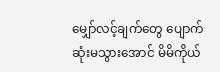မျှော်လင့်ချက်တွေ ပျောက်ဆုံးမသွားအောင် မိမိကိုယ်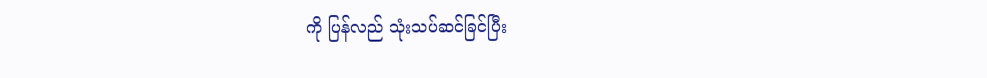ကို ပြန်လည် သုံးသပ်ဆင်ခြင်ပြီး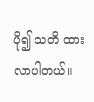ပို၍ သတိ ထားလာပါတယ်။